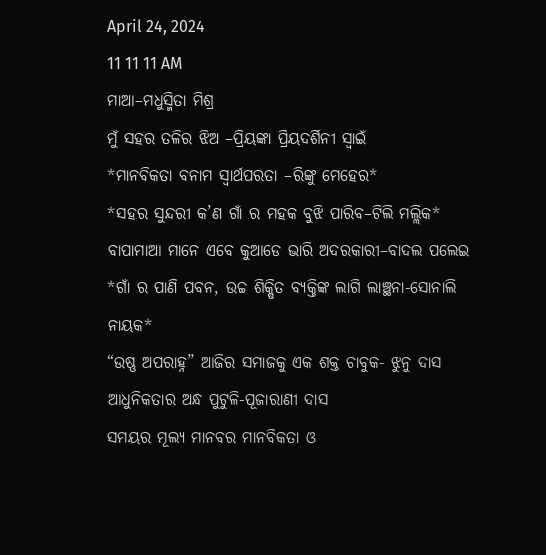April 24, 2024
11 11 11 AM
ମାଆ–ମଧୁସ୍ମିତା ମିଶ୍ର
ମୁଁ ସହର ତଳିର ଝିଅ –ପ୍ରିୟଙ୍କା ପ୍ରିୟଦର୍ଶିନୀ ସ୍ବାଇଁ
*ମାନବିକତା ବନାମ ସ୍ୱାର୍ଥପରତା –ରିଙ୍କୁ ମେହେର*
*ସହର ସୁନ୍ଦରୀ କ’ଣ ଗାଁ ର ମହକ ବୁଝି ପାରିବ–ଟିଲି ମଲ୍ଲିକ*
ବାପାମାଆ ମାନେ ଏବେ କୁଆଡେ ଭାରି ଅଦରକାରୀ–ବାଦଲ ପଲେଇ
*ଗାଁ ର ପାଣି ପବନ, ଉଚ୍ଚ ଶିକ୍ଷିତ ବ୍ୟକ୍ତିଙ୍କ ଲାଗି ଲାଞ୍ଛନା-ସୋନାଲି ନାୟକ*
“ଉଷ୍ଣ ଅପରାହ୍ନ” ଆଜିର ସମାଜକୁ ଏକ ଶକ୍ତ ଚାବୁକ- ଝୁନୁ ଦାସ
ଆଧୁନିକତାର ଅନ୍ଧ ପୁଟୁଳି-ପୂଜାରାଣୀ ଦାସ
ସମୟର ମୂଲ୍ୟ ମାନବର ମାନବିକତା ଓ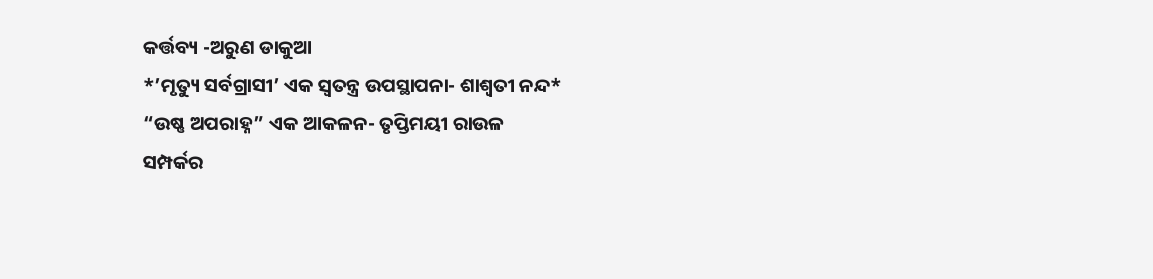କର୍ତ୍ତବ୍ୟ -ଅରୁଣ ଡାକୁଆ
*’ମୃତ୍ୟୁ ସର୍ବଗ୍ରାସୀ’ ଏକ ସ୍ୱତନ୍ତ୍ର ଉପସ୍ଥାପନା- ଶାଶ୍ଵତୀ ନନ୍ଦ*
“ଉଷ୍ଣ ଅପରାହ୍ନ” ଏକ ଆକଳନ- ତୃପ୍ତିମୟୀ ରାଉଳ
ସମ୍ପର୍କର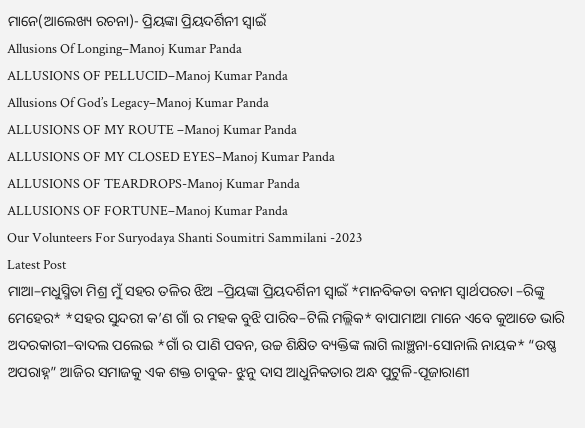ମାନେ(ଆଲେଖ୍ୟ ରଚନା)- ପ୍ରିୟଙ୍କା ପ୍ରିୟଦର୍ଶିନୀ ସ୍ୱାଇଁ
Allusions Of Longing–Manoj Kumar Panda
ALLUSIONS OF PELLUCID–Manoj Kumar Panda
Allusions Of God’s Legacy–Manoj Kumar Panda
ALLUSIONS OF MY ROUTE –Manoj Kumar Panda
ALLUSIONS OF MY CLOSED EYES–Manoj Kumar Panda
ALLUSIONS OF TEARDROPS-Manoj Kumar Panda
ALLUSIONS OF FORTUNE–Manoj Kumar Panda
Our Volunteers For Suryodaya Shanti Soumitri Sammilani -2023
Latest Post
ମାଆ–ମଧୁସ୍ମିତା ମିଶ୍ର ମୁଁ ସହର ତଳିର ଝିଅ –ପ୍ରିୟଙ୍କା ପ୍ରିୟଦର୍ଶିନୀ ସ୍ବାଇଁ *ମାନବିକତା ବନାମ ସ୍ୱାର୍ଥପରତା –ରିଙ୍କୁ ମେହେର* *ସହର ସୁନ୍ଦରୀ କ’ଣ ଗାଁ ର ମହକ ବୁଝି ପାରିବ–ଟିଲି ମଲ୍ଲିକ* ବାପାମାଆ ମାନେ ଏବେ କୁଆଡେ ଭାରି ଅଦରକାରୀ–ବାଦଲ ପଲେଇ *ଗାଁ ର ପାଣି ପବନ, ଉଚ୍ଚ ଶିକ୍ଷିତ ବ୍ୟକ୍ତିଙ୍କ ଲାଗି ଲାଞ୍ଛନା-ସୋନାଲି ନାୟକ* “ଉଷ୍ଣ ଅପରାହ୍ନ” ଆଜିର ସମାଜକୁ ଏକ ଶକ୍ତ ଚାବୁକ- ଝୁନୁ ଦାସ ଆଧୁନିକତାର ଅନ୍ଧ ପୁଟୁଳି-ପୂଜାରାଣୀ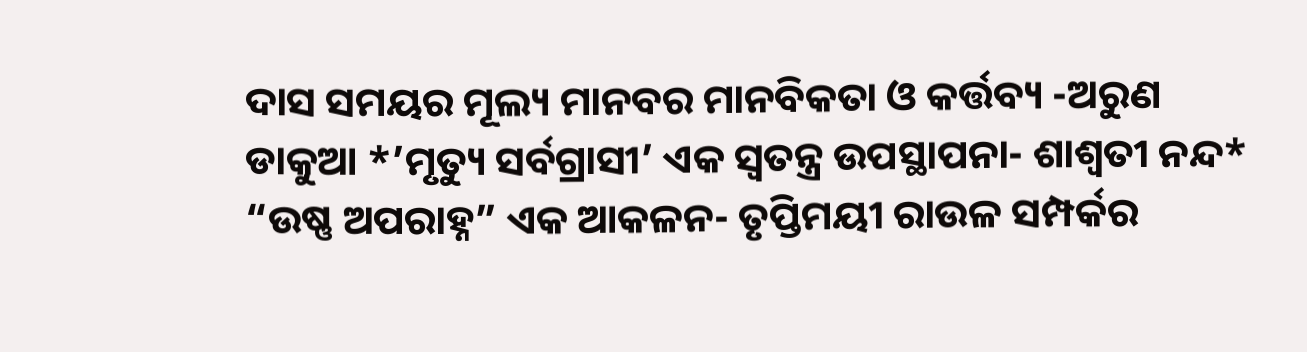ଦାସ ସମୟର ମୂଲ୍ୟ ମାନବର ମାନବିକତା ଓ କର୍ତ୍ତବ୍ୟ -ଅରୁଣ ଡାକୁଆ *’ମୃତ୍ୟୁ ସର୍ବଗ୍ରାସୀ’ ଏକ ସ୍ୱତନ୍ତ୍ର ଉପସ୍ଥାପନା- ଶାଶ୍ଵତୀ ନନ୍ଦ* “ଉଷ୍ଣ ଅପରାହ୍ନ” ଏକ ଆକଳନ- ତୃପ୍ତିମୟୀ ରାଉଳ ସମ୍ପର୍କର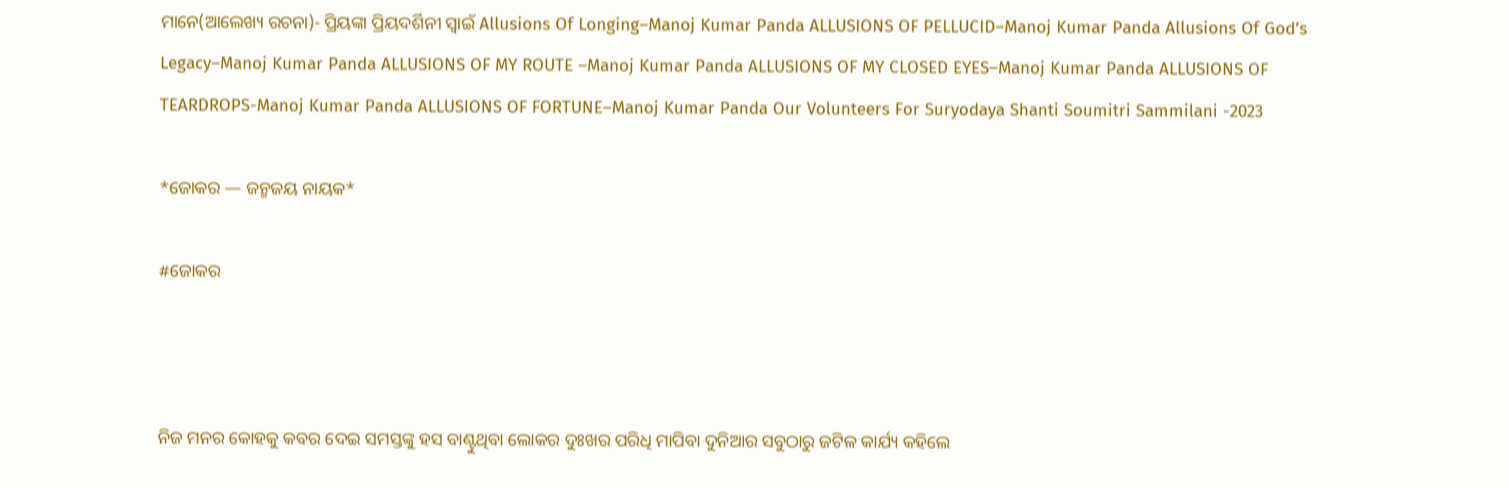ମାନେ(ଆଲେଖ୍ୟ ରଚନା)- ପ୍ରିୟଙ୍କା ପ୍ରିୟଦର୍ଶିନୀ ସ୍ୱାଇଁ Allusions Of Longing–Manoj Kumar Panda ALLUSIONS OF PELLUCID–Manoj Kumar Panda Allusions Of God’s Legacy–Manoj Kumar Panda ALLUSIONS OF MY ROUTE –Manoj Kumar Panda ALLUSIONS OF MY CLOSED EYES–Manoj Kumar Panda ALLUSIONS OF TEARDROPS-Manoj Kumar Panda ALLUSIONS OF FORTUNE–Manoj Kumar Panda Our Volunteers For Suryodaya Shanti Soumitri Sammilani -2023

*ଜୋକର — ଜନ୍ମଜୟ ନାୟକ*

#ଜୋକର



ନିଜ ମନର କୋହକୁ କବର ଦେଇ ସମସ୍ତଙ୍କୁ ହସ ବାଣ୍ଟୁଥିବା ଲୋକର ଦୁଃଖର ପରିଧି ମାପିବା ଦୁନିଆର ସବୁଠାରୁ ଜଟିଳ କାର୍ଯ୍ୟ କହିଲେ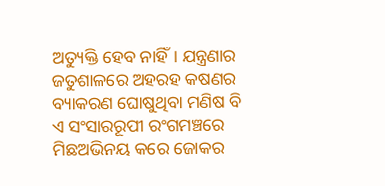ଅତ୍ୟୁକ୍ତି ହେବ ନାହିଁ। ଯନ୍ତ୍ରଣାର ଜତୁଶାଳରେ ଅହରହ କଷଣର ବ୍ୟାକରଣ ଘୋଷୁଥିବା ମଣିଷ ବି ଏ ସଂସାରରୂପୀ ରଂଗମଞ୍ଚରେ ମିଛଅଭିନୟ କରେ ଜୋକର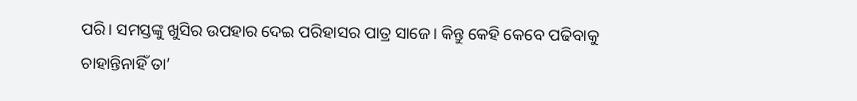ପରି। ସମସ୍ତଙ୍କୁ ଖୁସିର ଉପହାର ଦେଇ ପରିହାସର ପାତ୍ର ସାଜେ। କିନ୍ତୁ କେହି କେବେ ପଢିବାକୁ ଚାହାନ୍ତିନାହିଁ ତା’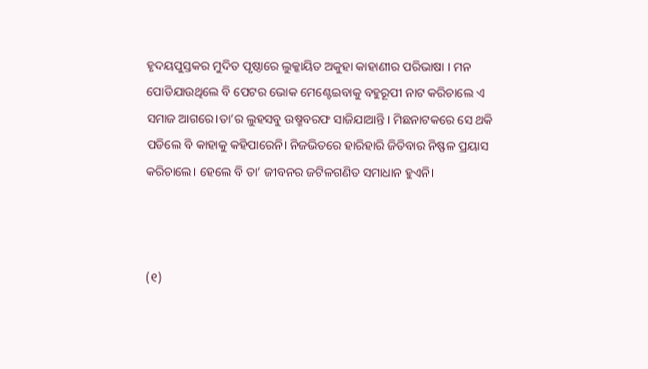ହୃଦୟପୁସ୍ତକର ମୁଦିତ ପୃଷ୍ଠାରେ ଲୁକ୍କାୟିତ ଅକୁହା କାହାଣୀର ପରିଭାଷା । ମନ ପୋଡିଯାଉଥିଲେ ବି ପେଟର ଭୋକ ମେଣ୍ଟେଇବାକୁ ବହୁରୂପୀ ନାଟ କରିଚାଲେ ଏ ସମାଜ ଆଗରେ।ତା’ର ଲୁହସବୁ ଉଷ୍ମବରଫ ସାଜିଯାଆନ୍ତି । ମିଛନାଟକରେ ସେ ଥକି ପଡିଲେ ବି କାହାକୁ କହିପାରେନି। ନିଜଭିତରେ ହାରିହାରି ଜିତିବାର ନିଷ୍ଫଳ ପ୍ରୟାସ କରିଚାଲେ। ହେଲେ ବି ତା’ ଜୀବନର ଜଟିଳଗଣିତ ସମାଧାନ ହୁଏନି।



(୧)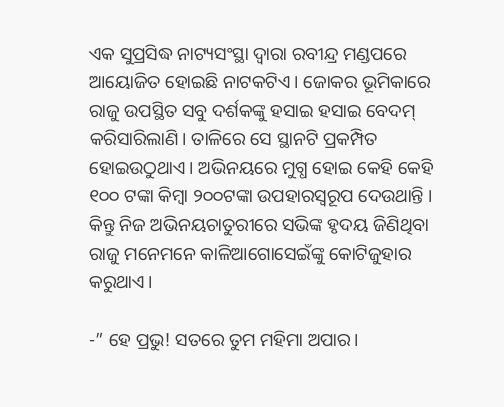ଏକ ସୁପ୍ରସିଦ୍ଧ ନାଟ୍ୟସଂସ୍ଥା ଦ୍ୱାରା ରବୀନ୍ଦ୍ର ମଣ୍ଡପରେ ଆୟୋଜିତ ହୋଇଛି ନାଟକଟିଏ। ଜୋକର ଭୂମିକାରେ ରାଜୁ ଉପସ୍ଥିତ ସବୁ ଦର୍ଶକଙ୍କୁ ହସାଇ ହସାଇ ବେଦମ୍ କରିସାରିଲାଣି। ତାଳିରେ ସେ ସ୍ଥାନଟି ପ୍ରକମ୍ପିତ ହୋଇଉଠୁଥାଏ। ଅଭିନୟରେ ମୁଗ୍ଧ ହୋଇ କେହି କେହି ୧୦୦ ଟଙ୍କା କିମ୍ବା ୨୦୦ଟଙ୍କା ଉପହାରସ୍ୱରୂପ ଦେଉଥାନ୍ତି । କିନ୍ତୁ ନିଜ ଅଭିନୟଚାତୁରୀରେ ସଭିଙ୍କ ହୃଦୟ ଜିଣିଥିବା ରାଜୁ ମନେମନେ କାଳିଆଗୋସେଇଁଙ୍କୁ କୋଟିଜୁହାର କରୁଥାଏ।

-” ହେ ପ୍ରଭୁ! ସତରେ ତୁମ ମହିମା ଅପାର।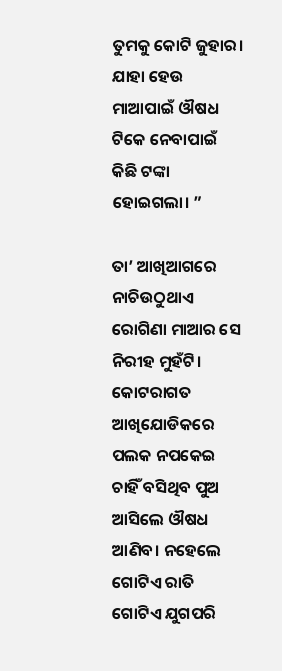ତୁମକୁ କୋଟି ଜୁହାର। ଯାହା ହେଉ ମାଆପାଇଁ ଔଷଧ ଟିକେ ନେବାପାଇଁ କିଛି ଟଙ୍କା ହୋଇଗଲା। ”

ତା’ ଆଖିଆଗରେ ନାଚିଉଠୁଥାଏ ରୋଗିଣା ମାଆର ସେ ନିରୀହ ମୁହଁଟି। କୋଟରାଗତ ଆଖିଯୋଡିକରେ ପଲକ ନପକେଇ ଚାହିଁ ବସିଥିବ ପୁଅ ଆସିଲେ ଔଷଧ ଆଣିବ। ନହେଲେ ଗୋଟିଏ ରାତି ଗୋଟିଏ ଯୁଗପରି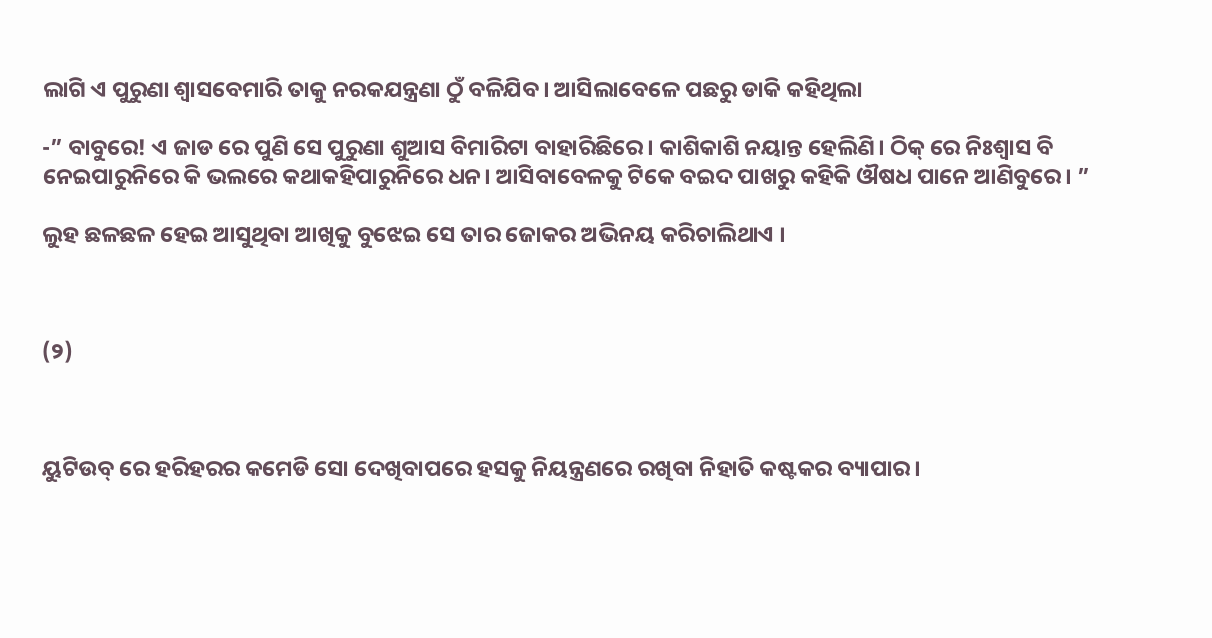ଲାଗି ଏ ପୁରୁଣା ଶ୍ୱାସବେମାରି ତାକୁ ନରକଯନ୍ତ୍ରଣା ଠୁଁ ବଳିଯିବ। ଆସିଲାବେଳେ ପଛରୁ ଡାକି କହିଥିଲା

-” ବାବୁରେ! ଏ ଜାଡ ରେ ପୁଣି ସେ ପୁରୁଣା ଶୁଆସ ବିମାରିଟା ବାହାରିଛିରେ। କାଶିକାଶି ନୟାନ୍ତ ହେଲିଣି। ଠିକ୍ ରେ ନିଃଶ୍ୱାସ ବି ନେଇପାରୁନିରେ କି ଭଲରେ କଥାକହିପାରୁନିରେ ଧନ। ଆସିବାବେଳକୁ ଟିକେ ବଇଦ ପାଖରୁ କହିକି ଔଷଧ ପାନେ ଆଣିବୁରେ। ”

ଲୁହ ଛଳଛଳ ହେଇ ଆସୁଥିବା ଆଖିକୁ ବୁଝେଇ ସେ ତାର ଜୋକର ଅଭିନୟ କରିଚାଲିଥାଏ ।



(୨)



ୟୁଟିଉବ୍ ରେ ହରିହରର କମେଡି ସୋ ଦେଖିବାପରେ ହସକୁ ନିୟନ୍ତ୍ରଣରେ ରଖିବା ନିହାତି କଷ୍ଟକର ବ୍ୟାପାର।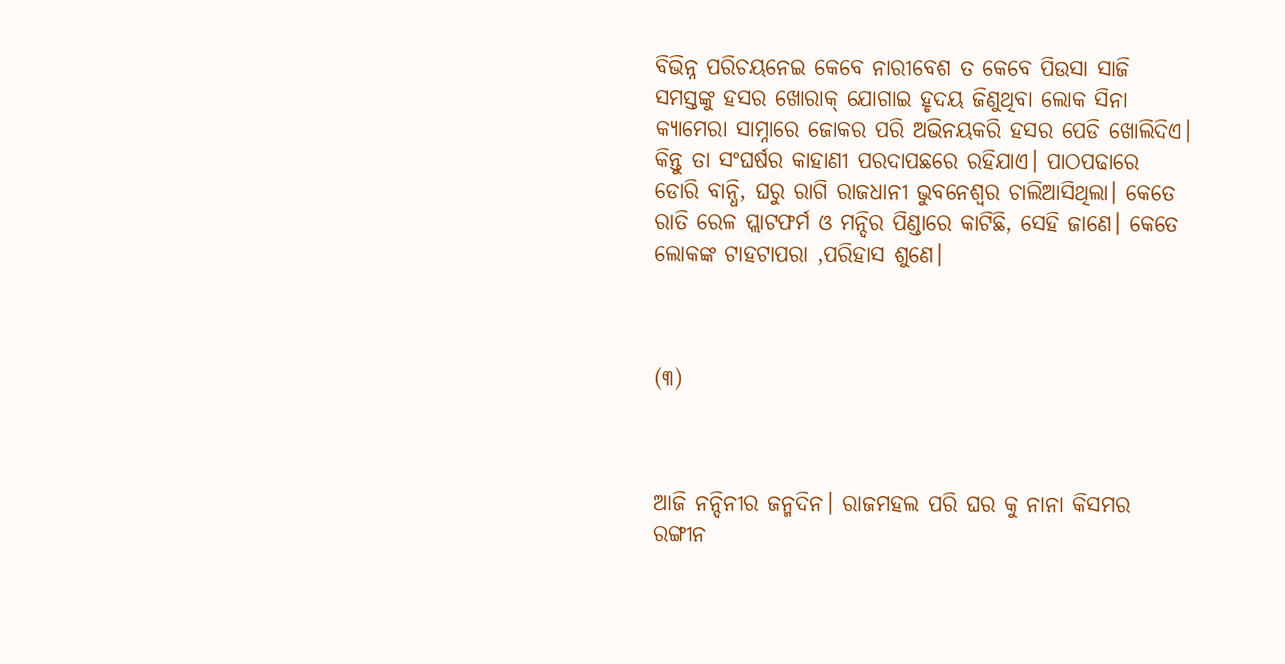ବିଭିନ୍ନ ପରିଚୟନେଇ କେବେ ନାରୀବେଶ ତ କେବେ ପିଉସା ସାଜି ସମସ୍ତଙ୍କୁ ହସର ଖୋରାକ୍ ଯୋଗାଇ ହୃଦୟ ଜିଣୁଥିବା ଲୋକ ସିନା କ୍ୟାମେରା ସାମ୍ନାରେ ଜୋକର ପରି ଅଭିନୟକରି ହସର ପେଡି ଖୋଲିଦିଏ। କିନ୍ତୁ ତା ସଂଘର୍ଷର କାହାଣୀ ପରଦାପଛରେ ରହିଯାଏ। ପାଠପଢାରେ ଡୋରି ବାନ୍ଧି, ଘରୁ ରାଗି ରାଜଧାନୀ ଭୁବନେଶ୍ଵର ଚାଲିଆସିଥିଲା। କେତେ ରାତି ରେଳ ପ୍ଲାଟଫର୍ମ ଓ ମନ୍ଦିର ପିଣ୍ଡାରେ କାଟିଛି, ସେହି ଜାଣେ। କେତେ ଲୋକଙ୍କ ଟାହଟାପରା ,ପରିହାସ ଶୁଣେ।



(୩)



ଆଜି ନନ୍ଦିନୀର ଜନ୍ମଦିନ। ରାଜମହଲ ପରି ଘର କୁ ନାନା କିସମର ରଙ୍ଗୀନ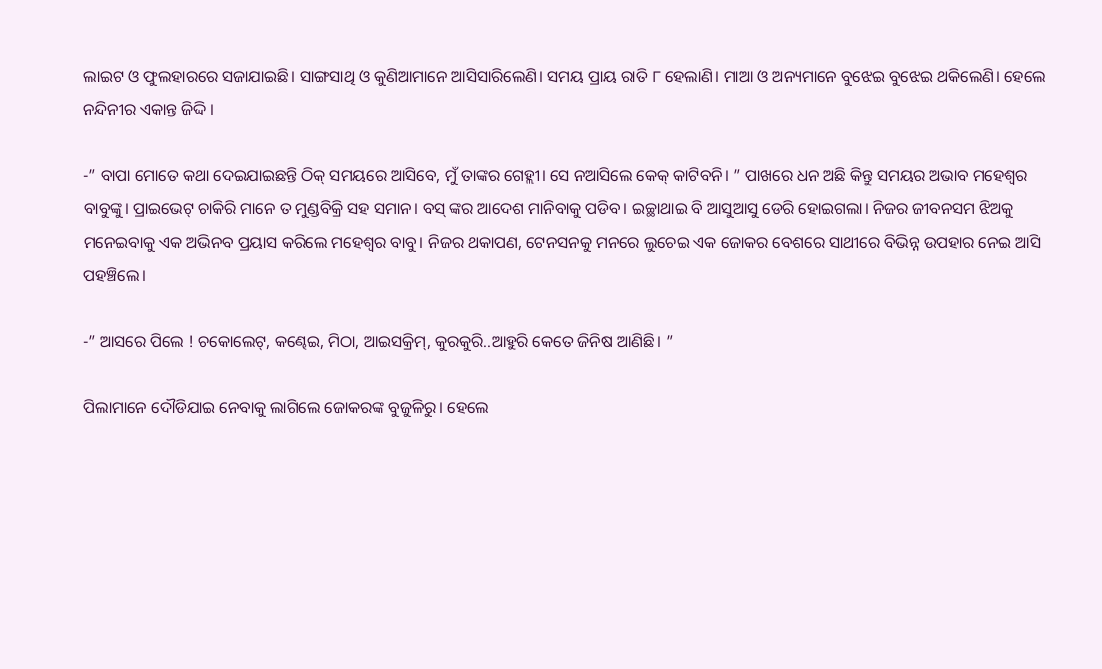ଲାଇଟ ଓ ଫୁଲହାରରେ ସଜାଯାଇଛି। ସାଙ୍ଗସାଥି ଓ କୁଣିଆମାନେ ଆସିସାରିଲେଣି। ସମୟ ପ୍ରାୟ ରାତି ୮ ହେଲାଣି। ମାଆ ଓ ଅନ୍ୟମାନେ ବୁଝେଇ ବୁଝେଇ ଥକିଲେଣି। ହେଲେ ନନ୍ଦିନୀର ଏକାନ୍ତ ଜିଦ୍ଦି ।

-” ବାପା ମୋତେ କଥା ଦେଇଯାଇଛନ୍ତି ଠିକ୍ ସମୟରେ ଆସିବେ, ମୁଁ ତାଙ୍କର ଗେହ୍ଲୀ। ସେ ନଆସିଲେ କେକ୍ କାଟିବନି। ” ପାଖରେ ଧନ ଅଛି କିନ୍ତୁ ସମୟର ଅଭାବ ମହେଶ୍ୱର ବାବୁଙ୍କୁ। ପ୍ରାଇଭେଟ୍ ଚାକିରି ମାନେ ତ ମୁଣ୍ଡବିକ୍ରି ସହ ସମାନ। ବସ୍ ଙ୍କର ଆଦେଶ ମାନିବାକୁ ପଡିବ। ଇଚ୍ଛାଥାଇ ବି ଆସୁଆସୁ ଡେରି ହୋଇଗଲା। ନିଜର ଜୀବନସମ ଝିଅକୁ ମନେଇବାକୁ ଏକ ଅଭିନବ ପ୍ରୟାସ କରିଲେ ମହେଶ୍ୱର ବାବୁ। ନିଜର ଥକାପଣ, ଟେନସନକୁ ମନରେ ଲୁଚେଇ ଏକ ଜୋକର ବେଶରେ ସାଥୀରେ ବିଭିନ୍ନ ଉପହାର ନେଇ ଆସି ପହଞ୍ଚିଲେ।

-” ଆସରେ ପିଲେ ! ଚକୋଲେଟ୍, କଣ୍ଢେଇ, ମିଠା, ଆଇସକ୍ରିମ୍, କୁରକୁରି..ଆହୁରି କେତେ ଜିନିଷ ଆଣିଛି। ”

ପିଲାମାନେ ଦୌଡିଯାଇ ନେବାକୁ ଲାଗିଲେ ଜୋକରଙ୍କ ବୁଜୁଳିରୁ। ହେଲେ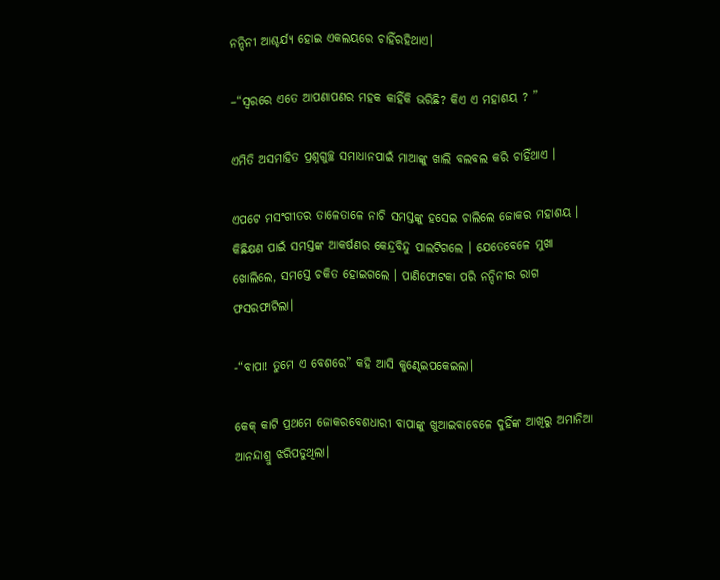ନନ୍ଦିନୀ ଆଶ୍ଚର୍ଯ୍ୟ ହୋଇ ଏକଲୟରେ ଚାହିଁରହିଥାଏ।

–“ସ୍ୱରରେ ଏତେ ଆପଣାପଣର ମହକ କାହିଁକି ଭରିଛି? କିଏ ଏ ମହାଶୟ ? ”

ଏମିତି ଅସମାହିତ ପ୍ରଶ୍ନଗୁଚ୍ଛ ସମାଧାନପାଇଁ ମାଆଙ୍କୁ ଖାଲି ବଲବଲ କରି ଚାହିଁଥାଏ ।

ଏପଟେ ମସଂଗୀତର ତାଳେତାଳେ ନାଚି ସମସ୍ତଙ୍କୁ ହସେଇ ଚାଲିଲେ ଜୋକର ମହାଶୟ । କିଛିକ୍ଷଣ ପାଇଁ ସମସ୍ତଙ୍କ ଆକର୍ଷଣର କେନ୍ଦ୍ରବିନ୍ଦୁ ପାଲଟିଗଲେ । ଯେତେବେଳେ ମୁଖା ଖୋଲିଲେ, ସମସ୍ତେ ଚକିତ ହୋଇଗଲେ । ପାଣିଫୋଟକା ପରି ନନ୍ଦିନୀର ରାଗ ଫସରଫାଟିଲା।

-“ବାପା! ତୁମେ ଏ ବେଶରେ” କହି ଆସି କୁଣ୍ଢେଇପକେଇଲା।

କେକ୍ କାଟି ପ୍ରଥମେ ଜୋକରବେଶଧାରୀ ବାପାଙ୍କୁ ଖୁଆଇବାବେଳେ ଦୁହିଁଙ୍କ ଆଖିରୁ ଅମାନିଆ ଆନନ୍ଦାଶ୍ରୁ ଝରିପଡୁଥିଲା।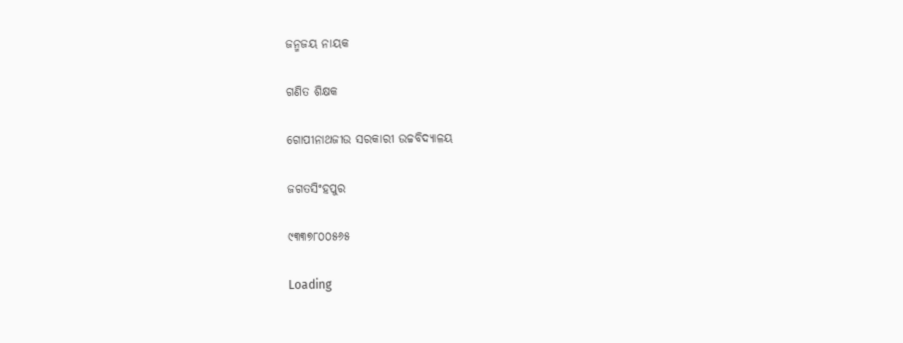ଜନ୍ମଜୟ ନାୟକ

ଗଣିତ ଶିକ୍ଷକ

ଗୋପୀନାଥଜୀଉ ସରକାରୀ ଉଚ୍ଚବିଦ୍ୟାଳୟ

ଜଗତସିଂହପୁର

୯୩୩୭୮୦୦୫୬୫

Loading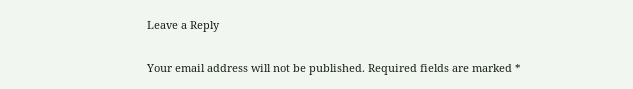Leave a Reply

Your email address will not be published. Required fields are marked *